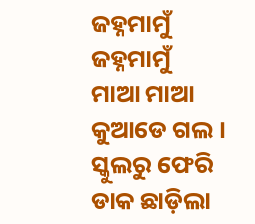ଜହ୍ନମାମୁଁ
ଜହ୍ନମାମୁଁ
ମାଆ ମାଆ କୁଆଡେ ଗଲ । ସ୍କୁଲରୁ ଫେରି ଡାକ ଛାଡ଼ିଲା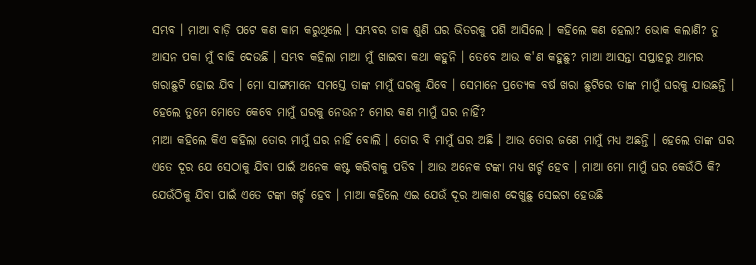ସମ୍ଭବ । ମାଆ ବାଡ଼ି ପଟେ କଣ କାମ କରୁଥିଲେ । ସମ୍ଭବର ଡାକ ଶୁଣି ଘର ଭିତରକୁ ପଶି ଆସିଲେ । କହିଲେ କଣ ହେଲା? ଭୋକ କଲାଣି? ତୁ ଆସନ ପକା ମୁଁ ବାଢି ଦେଉଛି । ସମ୍ଭବ କହିଲା ମାଆ ମୁଁ ଖାଇବା କଥା କହୁନି । ତେବେ ଆଉ କ'ଣ କହୁଛୁ? ମାଆ ଆସନ୍ତା ସପ୍ତାହରୁ ଆମର ଖରାଛୁଟି ହୋଇ ଯିବ । ମୋ ସାଙ୍ଗମାନେ ସମସ୍ତେ ତାଙ୍କ ମାମୁଁ ଘରକୁ ଯିବେ । ସେମାନେ ପ୍ରତ୍ୟେକ ବର୍ଷ ଖରା ଛୁଟିରେ ତାଙ୍କ ମାମୁଁ ଘରକୁ ଯାଉଛନ୍ତି । ହେଲେ ତୁମେ ମୋତେ କେବେ ମାମୁଁ ଘରକୁ ନେଉନ? ମୋର କଣ ମାମୁଁ ଘର ନାହିଁ?
ମାଆ କହିଲେ କିଏ କହିଲା ତୋର ମାମୁଁ ଘର ନାହିଁ ବୋଲି । ତୋର ବି ମାମୁଁ ଘର ଅଛି । ଆଉ ତୋର ଜଣେ ମାମୁଁ ମଧ୍ୟ ଅଛନ୍ତି । ହେଲେ ତାଙ୍କ ଘର ଏତେ ଦୂର ଯେ ସେଠାକୁ ଯିବା ପାଇଁ ଅନେକ କଷ୍ଟ କରିବାକୁ ପଡିବ । ଆଉ ଅନେକ ଟଙ୍କା ମଧ୍ୟ ଖର୍ଚ୍ଚ ହେବ । ମାଆ ମୋ ମାମୁଁ ଘର କେଉଁଠି କି? ଯେଉଁଠିକୁ ଯିବା ପାଇଁ ଏତେ ଟଙ୍କା ଖର୍ଚ୍ଚ ହେବ । ମାଆ କହିଲେ ଏଇ ଯେଉଁ ଦୂର ଆକାଶ ଦେଖୁଛୁ ସେଇଟା ହେଉଛି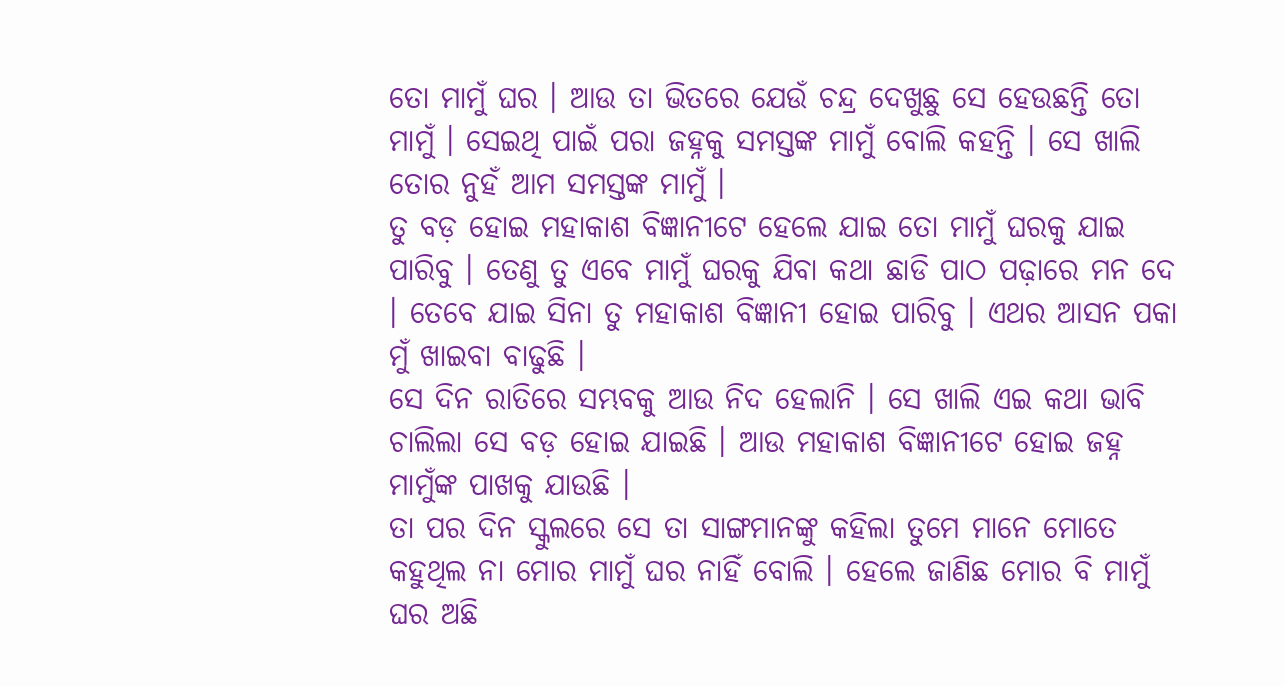ତୋ ମାମୁଁ ଘର । ଆଉ ତା ଭିତରେ ଯେଉଁ ଚନ୍ଦ୍ର ଦେଖୁଛୁ ସେ ହେଉଛନ୍ତି ତୋ ମାମୁଁ । ସେଇଥି ପାଇଁ ପରା ଜହ୍ନକୁ ସମସ୍ତଙ୍କ ମାମୁଁ ବୋଲି କହନ୍ତି । ସେ ଖାଲି ତୋର ନୁହଁ ଆମ ସମସ୍ତଙ୍କ ମାମୁଁ ।
ତୁ ବଡ଼ ହୋଇ ମହାକାଶ ବିଜ୍ଞାନୀଟେ ହେଲେ ଯାଇ ତୋ ମାମୁଁ ଘରକୁ ଯାଇ ପାରିବୁ । ତେଣୁ ତୁ ଏବେ ମାମୁଁ ଘରକୁ ଯିବା କଥା ଛାଡି ପାଠ ପଢ଼ାରେ ମନ ଦେ । ତେବେ ଯାଇ ସିନା ତୁ ମହାକାଶ ବିଜ୍ଞାନୀ ହୋଇ ପାରିବୁ । ଏଥର ଆସନ ପକା ମୁଁ ଖାଇବା ବାଢୁଛି ।
ସେ ଦିନ ରାତିରେ ସମ୍ଭବକୁ ଆଉ ନିଦ ହେଲାନି । ସେ ଖାଲି ଏଇ କଥା ଭାବି ଚାଲିଲା ସେ ବଡ଼ ହୋଇ ଯାଇଛି । ଆଉ ମହାକାଶ ବିଜ୍ଞାନୀଟେ ହୋଇ ଜହ୍ନ ମାମୁଁଙ୍କ ପାଖକୁ ଯାଉଛି ।
ତା ପର ଦିନ ସ୍କୁଲରେ ସେ ତା ସାଙ୍ଗମାନଙ୍କୁ କହିଲା ତୁମେ ମାନେ ମୋତେ କହୁଥିଲ ନା ମୋର ମାମୁଁ ଘର ନାହିଁ ବୋଲି । ହେଲେ ଜାଣିଛ ମୋର ବି ମାମୁଁ ଘର ଅଛି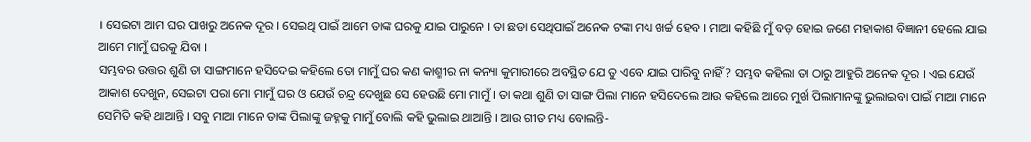। ସେଇଟା ଆମ ଘର ପାଖରୁ ଅନେକ ଦୂର । ସେଇଥି ପାଇଁ ଆମେ ତାଙ୍କ ଘରକୁ ଯାଇ ପାରୁନେ । ତା ଛଡା ସେଥିପାଇଁ ଅନେକ ଟଙ୍କା ମଧ୍ୟ ଖର୍ଚ୍ଚ ହେବ । ମାଆ କହିଛି ମୁଁ ବଡ଼ ହୋଇ ଜଣେ ମହାକାଶ ବିଜ୍ଞାନୀ ହେଲେ ଯାଇ ଆମେ ମାମୁଁ ଘରକୁ ଯିବା ।
ସମ୍ଭବର ଉତ୍ତର ଶୁଣି ତା ସାଙ୍ଗମାନେ ହସିଦେଇ କହିଲେ ତୋ ମାମୁଁ ଘର କଣ କାଶ୍ମୀର ନା କନ୍ୟା କୁମାରୀରେ ଅବସ୍ଥିତ ଯେ ତୁ ଏବେ ଯାଇ ପାରିବୁ ନାହିଁ? ସମ୍ଭବ କହିଲା ତା ଠାରୁ ଆହୁରି ଅନେକ ଦୂର । ଏଇ ଯେଉଁ ଆକାଶ ଦେଖୁନ, ସେଇଟା ପରା ମୋ ମାମୁଁ ଘର ଓ ଯେଉଁ ଚନ୍ଦ୍ର ଦେଖୁଛ ସେ ହେଉଛି ମୋ ମାମୁଁ । ତା କଥା ଶୁଣି ତା ସାଙ୍ଗ ପିଲା ମାନେ ହସିଦେଲେ ଆଉ କହିଲେ ଆରେ ମୁର୍ଖ ପିଲାମାନଙ୍କୁ ଭୁଲାଇବା ପାଇଁ ମାଆ ମାନେ ସେମିତି କହି ଥାଆନ୍ତି । ସବୁ ମାଆ ମାନେ ତାଙ୍କ ପିଲାଙ୍କୁ ଜହ୍ନକୁ ମାମୁଁ ବୋଲି କହି ଭୁଲାଇ ଥାଆନ୍ତି । ଆଉ ଗୀତ ମଧ୍ୟ ବୋଲନ୍ତି-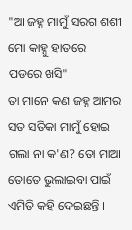"ଆ ଜହ୍ନ ମାମୁଁ ସରଗ ଶଶୀ
ମୋ କାହ୍ନୁ ହାତରେ ପଡରେ ଖସି"
ତା ମାନେ କଣ ଜହ୍ନ ଆମର ସତ ସତିକା ମାମୁଁ ହୋଇ ଗଲା ନା କ'ଣ? ତୋ ମାଆ ତୋତେ ଭୁଲାଇବା ପାଇଁ ଏମିତି କହି ଦେଇଛନ୍ତି ।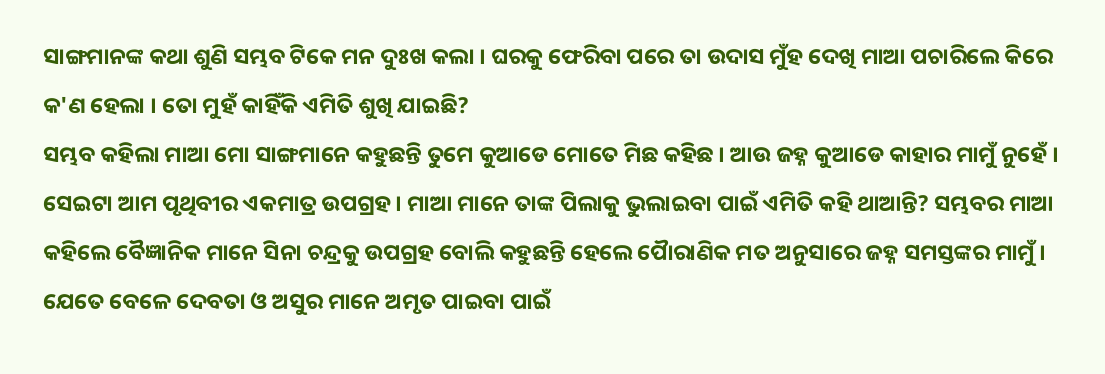ସାଙ୍ଗମାନଙ୍କ କଥା ଶୁଣି ସମ୍ଭବ ଟିକେ ମନ ଦୁଃଖ କଲା । ଘରକୁ ଫେରିବା ପରେ ତା ଉଦାସ ମୁଁହ ଦେଖି ମାଆ ପଚାରିଲେ କିରେ କ'ଣ ହେଲା । ତୋ ମୁହଁ କାହିଁକି ଏମିତି ଶୁଖି ଯାଇଛି?
ସମ୍ଭବ କହିଲା ମାଆ ମୋ ସାଙ୍ଗମାନେ କହୁଛନ୍ତି ତୁମେ କୁଆଡେ ମୋତେ ମିଛ କହିଛ । ଆଉ ଜହ୍ନ କୁଆଡେ କାହାର ମାମୁଁ ନୁହେଁ । ସେଇଟା ଆମ ପୃଥିବୀର ଏକମାତ୍ର ଉପଗ୍ରହ । ମାଆ ମାନେ ତାଙ୍କ ପିଲାକୁ ଭୁଲାଇବା ପାଇଁ ଏମିତି କହି ଥାଆନ୍ତି? ସମ୍ଭବର ମାଆ କହିଲେ ବୈଜ୍ଞାନିକ ମାନେ ସିନା ଚନ୍ଦ୍ରକୁ ଉପଗ୍ରହ ବୋଲି କହୁଛନ୍ତି ହେଲେ ପୈାରାଣିକ ମତ ଅନୁସାରେ ଜହ୍ନ ସମସ୍ତଙ୍କର ମାମୁଁ । ଯେତେ ବେଳେ ଦେବତା ଓ ଅସୁର ମାନେ ଅମୃତ ପାଇବା ପାଇଁ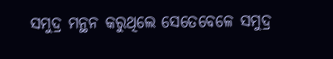ସମୁଦ୍ର ମନ୍ଥନ କରୁଥିଲେ ସେତେବେଳେ ସମୁଦ୍ର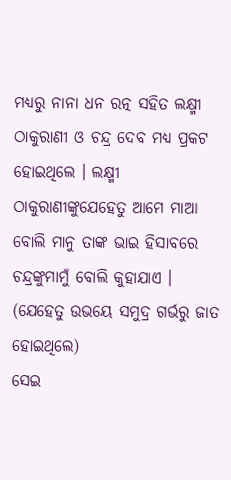ମଧ୍ୟରୁ ନାନା ଧନ ରତ୍ନ ସହିତ ଲକ୍ଷ୍ମୀ ଠାକୁରାଣୀ ଓ ଚନ୍ଦ୍ର ଦେବ ମଧ୍ୟ ପ୍ରକଟ ହୋଇଥିଲେ । ଲକ୍ଷ୍ମୀ ଠାକୁରାଣୀଙ୍କୁଯେହେତୁ ଆମେ ମାଆ ବୋଲି ମାନୁ ତାଙ୍କ ଭାଇ ହିସାବରେ ଚନ୍ଦ୍ରଙ୍କୁମାମୁଁ ବୋଲି କୁହାଯାଏ । (ଯେହେତୁ ଉଭୟେ ସମୁଦ୍ର ଗର୍ଭରୁ ଜାତ ହୋଇଥିଲେ)
ସେଇ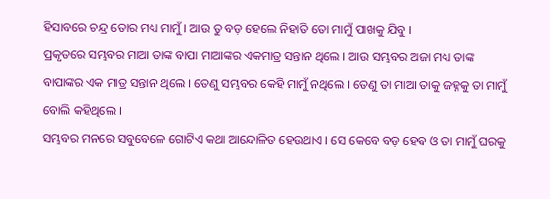ହିସାବରେ ଚନ୍ଦ୍ର ତୋର ମଧ୍ୟ ମାମୁଁ । ଆଉ ତୁ ବଡ଼ ହେଲେ ନିହାତି ତୋ ମାମୁଁ ପାଖକୁ ଯିବୁ ।
ପ୍ରକୃତରେ ସମ୍ଭବର ମାଆ ତାଙ୍କ ବାପା ମାଆଙ୍କର ଏକମାତ୍ର ସନ୍ତାନ ଥିଲେ । ଆଉ ସମ୍ଭବର ଅଜା ମଧ୍ୟ ତାଙ୍କ ବାପାଙ୍କର ଏକ ମାତ୍ର ସନ୍ତାନ ଥିଲେ । ତେଣୁ ସମ୍ଭବର କେହି ମାମୁଁ ନଥିଲେ । ତେଣୁ ତା ମାଆ ତାକୁ ଜହ୍ନକୁ ତା ମାମୁଁ ବୋଲି କହିଥିଲେ ।
ସମ୍ଭବର ମନରେ ସବୁବେଳେ ଗୋଟିଏ କଥା ଆନ୍ଦୋଳିତ ହେଉଥାଏ । ସେ କେବେ ବଡ଼ ହେଵ ଓ ତା ମାମୁଁ ଘରକୁ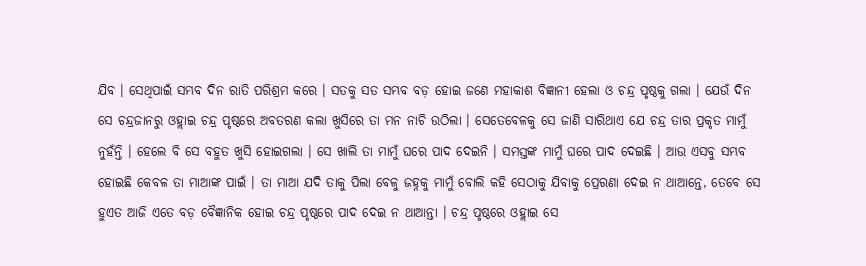ଯିବ । ସେଥିପାଇଁ ସମ୍ଭବ ଦିନ ରାତି ପରିଶ୍ରମ କରେ । ସତକୁ ସତ ସମ୍ଭବ ବଡ଼ ହୋଇ ଜଣେ ମହାକାଶ ବିଜ୍ଞାନୀ ହେଲା ଓ ଚନ୍ଦ୍ର ପୃଷ୍ଠକୁ ଗଲା । ଯେଉଁ ଦିନ ସେ ଚନ୍ଦ୍ରଜାନରୁ ଓହ୍ଲାଇ ଚନ୍ଦ୍ର ପୃଷ୍ଠରେ ଅବତରଣ କଲା ଖୁସିରେ ତା ମନ ନାଚି ଉଠିଲା । ସେତେବେଳକୁ ସେ ଜାଣି ସାରିଥାଏ ଯେ ଚନ୍ଦ୍ର ତାର ପ୍ରକୃତ ମାମୁଁ ନୁହଁନ୍ତି । ହେଲେ ବି ସେ ବହୁତ ଖୁସି ହୋଇଗଲା । ସେ ଖାଲି ତା ମାମୁଁ ଘରେ ପାଦ ଦେଇନି । ସମସ୍ତଙ୍କ ମାମୁଁ ଘରେ ପାଦ ଦେଇଛି । ଆଉ ଏସବୁ ସମ୍ଭବ ହୋଇଛି କେବଳ ତା ମାଆଙ୍କ ପାଇଁ । ତା ମାଆ ଯଦି ତାକୁ ପିଲା ବେଳୁ ଜହ୍ନକୁ ମାମୁଁ ବୋଲି କହି ସେଠାକୁ ଯିବାକୁ ପ୍ରେରଣା ଦେଇ ନ ଥାଆନ୍ତେ, ତେବେ ସେ ହୁଏତ ଆଜି ଏତେ ବଡ଼ ବୈଜ୍ଞାନିକ ହୋଇ ଚନ୍ଦ୍ର ପୃଷ୍ଠରେ ପାଦ ଦେଇ ନ ଥାଆନ୍ତା । ଚନ୍ଦ୍ର ପୃଷ୍ଠରେ ଓହ୍ଲାଇ ସେ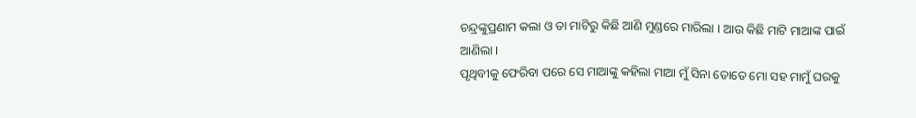ଚନ୍ଦ୍ରଙ୍କୁପ୍ରଣାମ କଲା ଓ ତା ମାଟିରୁ କିଛି ଆଣି ମୁଣ୍ଡରେ ମାରିଲା । ଆଉ କିଛି ମାଟି ମାଆଙ୍କ ପାଇଁ ଆଣିଲା ।
ପୃଥିବୀକୁ ଫେରିବା ପରେ ସେ ମାଆଙ୍କୁ କହିଲା ମାଆ ମୁଁ ସିନା ତୋତେ ମୋ ସହ ମାମୁଁ ଘରକୁ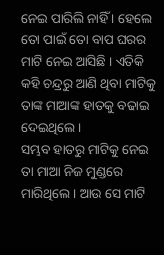ନେଇ ପାରିଲି ନାହିଁ । ହେଲେ ତୋ ପାଇଁ ତୋ ବାପ ଘରର ମାଟି ନେଇ ଆସିଛି । ଏତିକି କହି ଚନ୍ଦ୍ରରୁ ଆଣି ଥିବା ମାଟିକୁ ତାଙ୍କ ମାଆଙ୍କ ହାତକୁ ବଢାଇ ଦେଇଥିଲେ ।
ସମ୍ଭବ ହାତରୁ ମାଟିକୁ ନେଇ ତା ମାଆ ନିଜ ମୁଣ୍ଡରେ ମାରିଥିଲେ । ଆଉ ସେ ମାଟି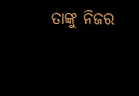ତାଙ୍କୁ ନିଜର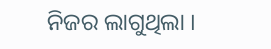ନିଜର ଲାଗୁଥିଲା ।